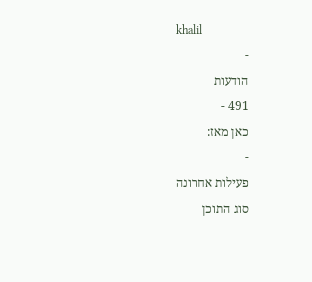khalil
-
הודעות
491 -
כאן מאז:
-
פעילות אחרונה
סוג התוכן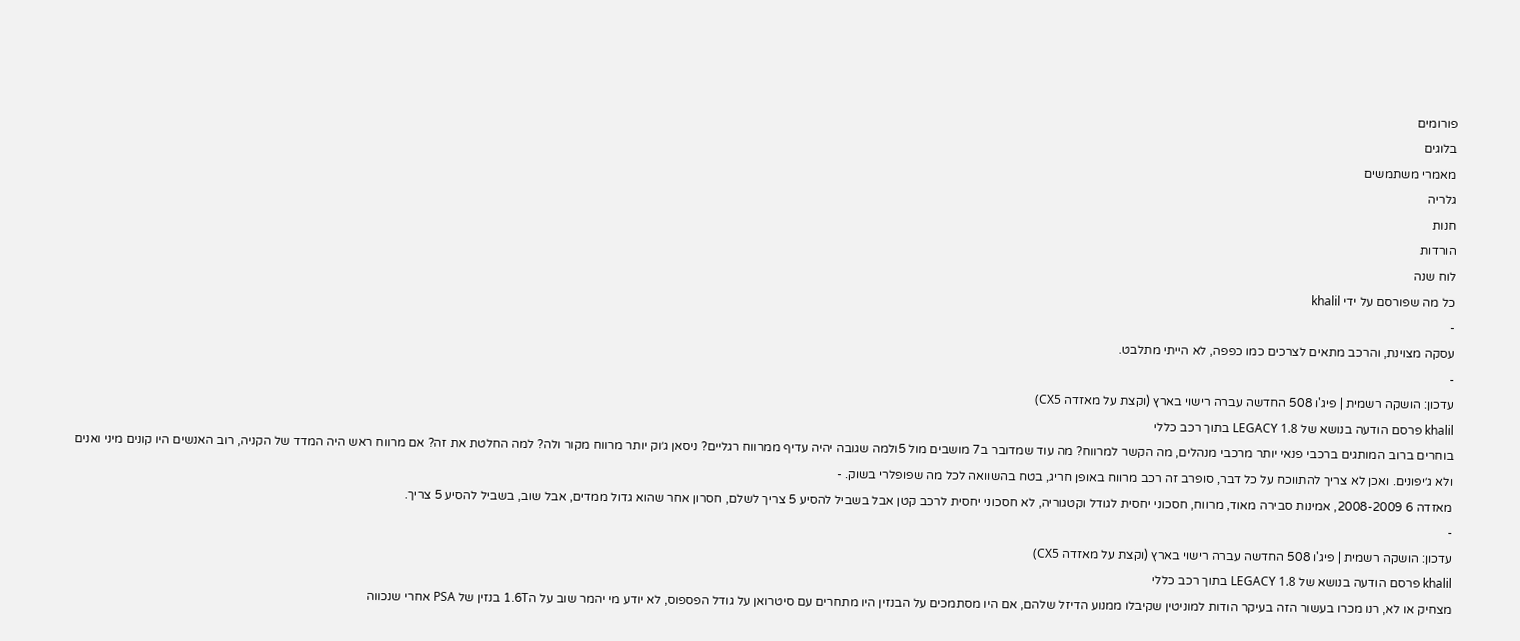פורומים
בלוגים
מאמרי משתמשים
גלריה
חנות
הורדות
לוח שנה
כל מה שפורסם על ידי khalil
-
עסקה מצוינת, והרכב מתאים לצרכים כמו כפפה, לא הייתי מתלבט.
-
עדכון: הושקה רשמית | פיג'ו 508 החדשה עברה רישוי בארץ (וקצת על מאזדה CX5)
khalil פרסם הודעה בנושא של LEGACY 1.8 בתוך רכב כללי
בוחרים ברוב המותגים ברכבי פנאי יותר מרכבי מנהלים, מה הקשר למרווח? מה עוד שמדובר ב7 מושבים מול 5ולמה שגובה יהיה עדיף ממרווח רגליים? ניסאן ג׳וק יותר מרווח מקור ולה? למה החלטת את זה? אם מרווח ראש היה המדד של הקניה, רוב האנשים היו קונים מיני ואנים ולא ג׳יפונים. ואכן לא צריך להתווכח על כל דבר, סופרב זה רכב מרווח באופן חריג, בטח בהשוואה לכל מה שפופלרי בשוק. -
מאזדה 6 2008-2009, אמינות סבירה מאוד, מרווח, חסכוני יחסית לגודל וקטגוריה, לא חסכוני יחסית לרכב קטן אבל בשביל להסיע 5 צריך לשלם, חסרון אחר שהוא גדול ממדים, אבל שוב, בשביל להסיע 5 צריך.
-
עדכון: הושקה רשמית | פיג'ו 508 החדשה עברה רישוי בארץ (וקצת על מאזדה CX5)
khalil פרסם הודעה בנושא של LEGACY 1.8 בתוך רכב כללי
מצחיק או לא, רנו מכרו בעשור הזה בעיקר הודות למוניטין שקיבלו ממנוע הדיזל שלהם, אם היו מסתמכים על הבנזין היו מתחרים עם סיטרואן על גודל הפספוס, לא יודע מי יהמר שוב על ה1.6T בנזין של PSA אחרי שנכווה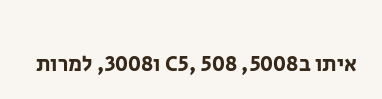איתו בC5, 508 ,5008 ו3008, למרות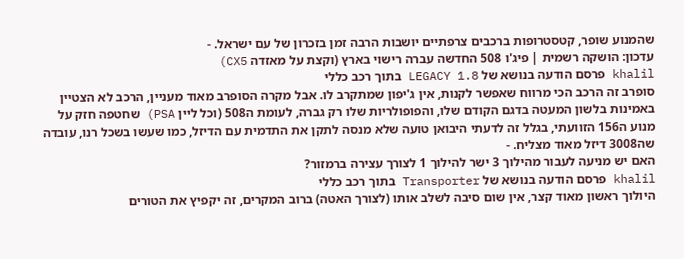שהמנוע שופר, קטסטרופות ברכבים צרפתיים יושבות הרבה זמן בזכרון של עם ישראל. -
עדכון: הושקה רשמית | פיג'ו 508 החדשה עברה רישוי בארץ (וקצת על מאזדה CX5)
khalil פרסם הודעה בנושא של LEGACY 1.8 בתוך רכב כללי
סופרב זה הרכב הכי מרווח שאפשר לקנות, אין ג'יפון שמתקרב לו. אבל מקרה הסופרב מאוד מעניין, הרכב לא הצטיין באמינות בלשון המעטה בדגם הקודם שלו, והפופולריות שלו רק גברה, לעומת ה508 (וכל ליין PSA) שחטפה חזק על מנוע ה156 הזוועתי, בגלל זה לדעתי היבואן טועה שלא מנסה לתקן את התדמית עם הדיזל, כמו שעשו בשכל רנו, עובדה שה3008 דיזל מאוד מצליח. -
האם יש מניעה לעבור מהילוך 3 ישר להילוך 1 לצורך עצירה ברמזור?
khalil פרסם הודעה בנושא של Transporter בתוך רכב כללי
היולוך ראשון מאוד קצר, אין שום סיבה לשלב אותו (לצורך האטה) ברוב המקרים, זה יקפיץ את הטורים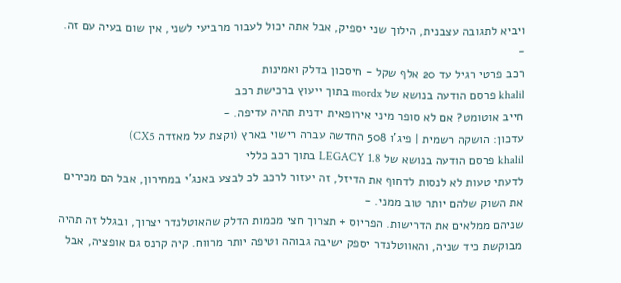ויביא לתגובה עצבנית, הילוך שני יספיק, אבל אתה יכול לעבור מרביעי לשני, אין שום בעיה עם זה. -
רכב פרטי רגיל עד 20 אלף שקל - חיסכון בדלק ואמינות
khalil פרסם הודעה בנושא של mordx בתוך ייעוץ ברכישת רכב
חייב אוטומט? אם לא סופר מיני אירופאית ידנית תהיה עדיפה. -
עדכון: הושקה רשמית | פיג'ו 508 החדשה עברה רישוי בארץ (וקצת על מאזדה CX5)
khalil פרסם הודעה בנושא של LEGACY 1.8 בתוך רכב כללי
לדעתי טעות לא לנסות לדחוף את הדיזל, זה יעזור לרכב לכ לבצע באנג'י במחירון, אבל הם מכירים את השוק שלהם יותר טוב ממני. -
שניהם ממלאים את הדרישות. הפריוס + תצרוך חצי מכמות הדלק שהאוטלנדר יצרוך, ובגלל זה תהיה מבוקשת כיד שניה, והאווטלנדר יספק ישיבה גבוהה וטיפה יותר מרווח. קיה קרנס גם אופציה, אבל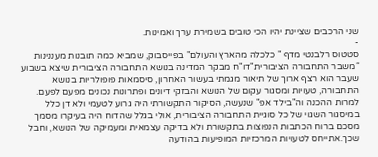שני הרכבים שציינת יהיו הכי טובים בשמירת ערך ואמינות.
-
סטטוס רלבנטי מדף " כלכלה מהארץ והעולם" בפייסבוק, שמביא כמה תובנות מעננינות “משבר התחבורה הציבורית"דו"ח מבקר המדינה בנושא התחבורה הציבורית שיצא בשבוע שעבר הוא רצף ארוך של תיאור מגמתי בעשור האחרון, סיסמאות פופולריות בנושא התחבורה, טעויות ומסגור עקום של הנושא והבזקי דיונים ופתרונות נכונים מפעם לפעם. למרות ההכנה וה"בילד אפ" שנעשה, הסיקור התקשורתי היה גרוע לטעמי ולא דן כלל במיסגור השגוי של כל סוגיית התחבורה הציבורית, אולי בגלל שהדוח היה בעיקרו מסמך מסכם ברוח הכתבות הנפוצות בתקשורת ולא בדיקה עצמאית ומעמיקה של הנושא, וחבל שכך.אתייחס לטעויות המרכזיות המופיעות בהודעה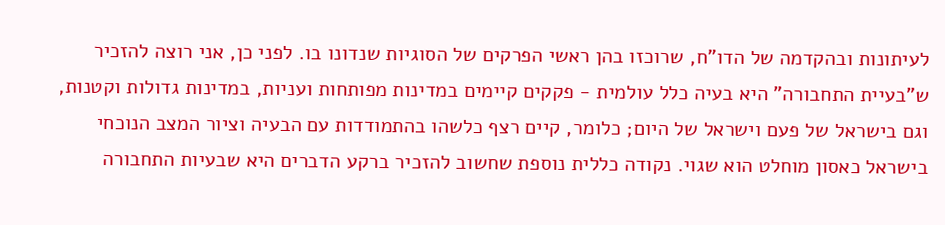לעיתונות ובהקדמה של הדו"ח, שרוכזו בהן ראשי הפרקים של הסוגיות שנדונו בו. לפני כן, אני רוצה להזכיר ש"בעיית התחבורה" היא בעיה כלל עולמית - פקקים קיימים במדינות מפותחות ועניות, במדינות גדולות וקטנות, וגם בישראל של פעם וישראל של היום; כלומר, קיים רצף כלשהו בהתמודדות עם הבעיה וציור המצב הנוכחי בישראל כאסון מוחלט הוא שגוי. נקודה כללית נוספת שחשוב להזכיר ברקע הדברים היא שבעיות התחבורה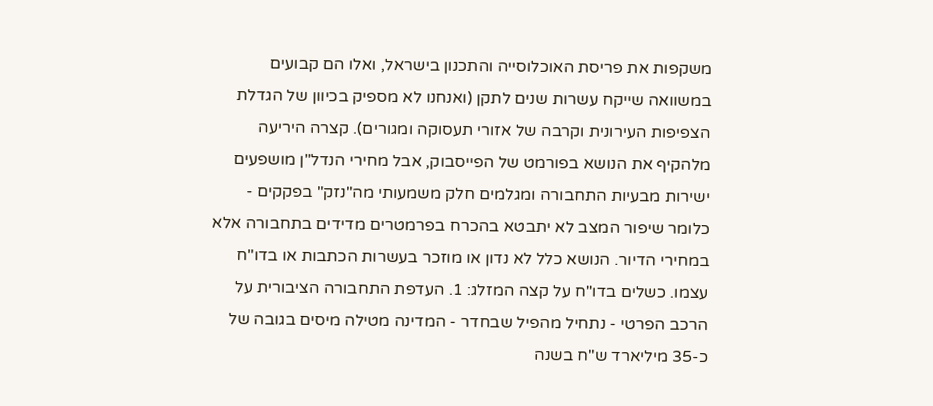משקפות את פריסת האוכלוסייה והתכנון בישראל, ואלו הם קבועים במשוואה שייקח עשרות שנים לתקן (ואנחנו לא מספיק בכיוון של הגדלת הצפיפות העירונית וקרבה של אזורי תעסוקה ומגורים). קצרה היריעה מלהקיף את הנושא בפורמט של הפייסבוק, אבל מחירי הנדל"ן מושפעים ישירות מבעיות התחבורה ומגלמים חלק משמעותי מה"נזק" בפקקים - כלומר שיפור המצב לא יתבטא בהכרח בפרמטרים מדידים בתחבורה אלא במחירי הדיור. הנושא כלל לא נדון או מוזכר בעשרות הכתבות או בדו"ח עצמו. כשלים בדו"ח על קצה המזלג: 1. העדפת התחבורה הציבורית על הרכב הפרטי - נתחיל מהפיל שבחדר - המדינה מטילה מיסים בגובה של כ-35 מיליארד ש"ח בשנה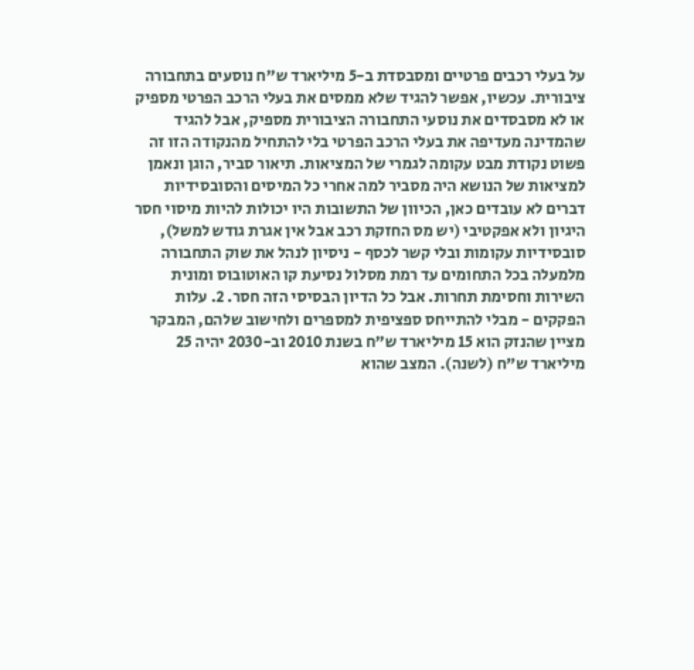על בעלי רכבים פרטיים ומסבסדת ב-5 מיליארד ש"ח נוסעים בתחבורה ציבורית. עכשיו, אפשר להגיד שלא ממסים את בעלי הרכב הפרטי מספיק או לא מסבסדים את נוסעי התחבורה הציבורית מספיק, אבל להגיד שהמדינה מעדיפה את בעלי הרכב הפרטי בלי להתחיל מהנקודה הזו זה פשוט נקודת מבט עקומה לגמרי של המציאות. תיאור סביר, הוגן ונאמן למציאות של הנושא היה מסביר למה אחרי כל המיסים והסובסידיות דברים לא עובדים כאן, הכיוון של התשובות היו יכולות להיות מיסוי חסר היגיון ולא אפקטיבי (יש מס החזקת רכב אבל אין אגרת גודש למשל), סובסידיות עקומות ובלי קשר לכסף - ניסיון לנהל את שוק התחבורה מלמעלה בכל התחומים עד רמת מסלול נסיעת קו האוטובוס ומונית השירות וחסימת תחרות. אבל כל הדיון הבסיסי הזה חסר. 2. עלות הפקקים - מבלי להתייחס ספציפית למספרים ולחישוב שלהם, המבקר מציין שהנזק הוא 15 מיליארד ש"ח בשנת 2010 וב-2030 יהיה 25 מיליארד ש"ח (לשנה). המצב שהוא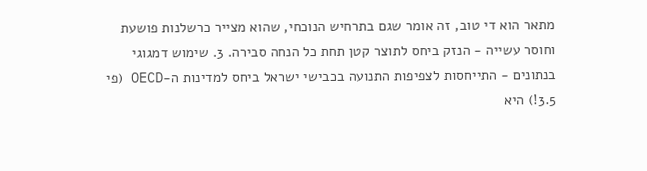מתאר הוא די טוב, זה אומר שגם בתרחיש הנוכחי, שהוא מצייר כרשלנות פושעת וחוסר עשייה - הנזק ביחס לתוצר קטן תחת כל הנחה סבירה. 3. שימוש דמגוגי בנתונים - התייחסות לצפיפות התנועה בכבישי ישראל ביחס למדינות ה-OECD (פי 3.5!) היא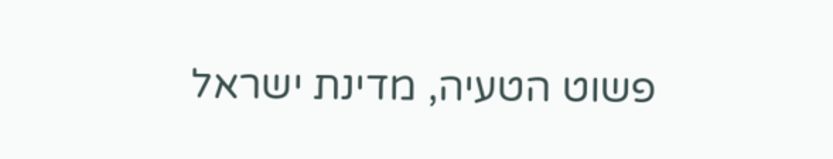פשוט הטעיה, מדינת ישראל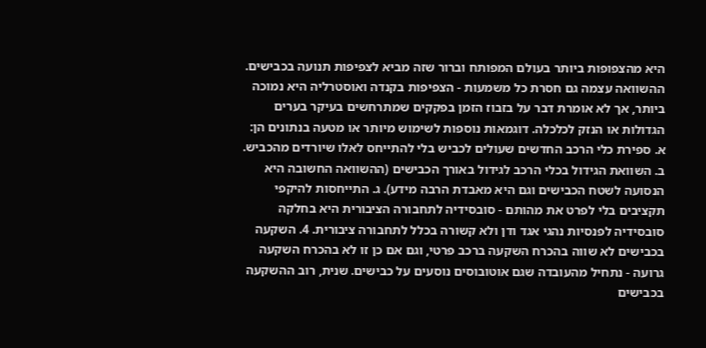היא מהצפופות ביותר בעולם המפותח וברור שזה מביא לצפיפות תנועה בכבישים. ההשוואה עצמה גם חסרת כל משמעות - הצפיפות בקנדה ואוסטרליה היא נמוכה ביותר, אך לא אומרת דבר על בזבוז הזמן בפקקים שמתרחשים בעיקר בערים הגדולות או הנזק לכלכלה. דוגמאות נוספות לשימוש מיותר או מטעה בנתונים הן: א. ספירת כלי הרכב החדשים שעולים לכביש בלי להתייחס לאלו שיורדים מהכביש. ב. השוואת הגידול בכלי הרכב לגידול באורך הכבישים (ההשוואה החשובה היא הנסועה לשטח הכבישים וגם היא מאבדת הרבה מידע). ג. התייחסות להיקפי תקציבים בלי לפרט את מהותם - סובסידיה לתחבורה הציבורית היא בחלקה סובסידיה לפנסיות נהגי אגד ודן ולא קשורה בכלל לתחבורה ציבורית. 4. השקעה בכבישים לא שווה בהכרח השקעה ברכב פרטי, וגם אם כן זו לא בהכרח השקעה גרועה - נתחיל מהעובדה שגם אוטובוסים נוסעים על כבישים. שנית, רוב ההשקעה בכבישים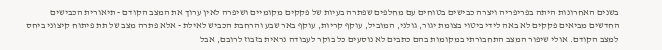בשנים האחרונות היתה בפריפריה ויצרה כבישים בטוחים עם מחלפים שפתרה בעיות של פקקים מקומיים ושיפרה לאין ערוך את המצב הקודם - תיאורית הכבישים החדשים מביאים פקקים לא באה לידי ביטוי בצומת יגור, גולני, המוביל, עוקף קריות, עוקף באר שבע והרחבת הכביש לאילת - אלא פתרה מצב של תת פיתוח קיצוני ביחס למצב הקודם. אולי שיפור המצב התחבורתי במקומות בהם כתבים לא נוסעים כל בוקר לעבודה נראית בזבוז לרובם, אבל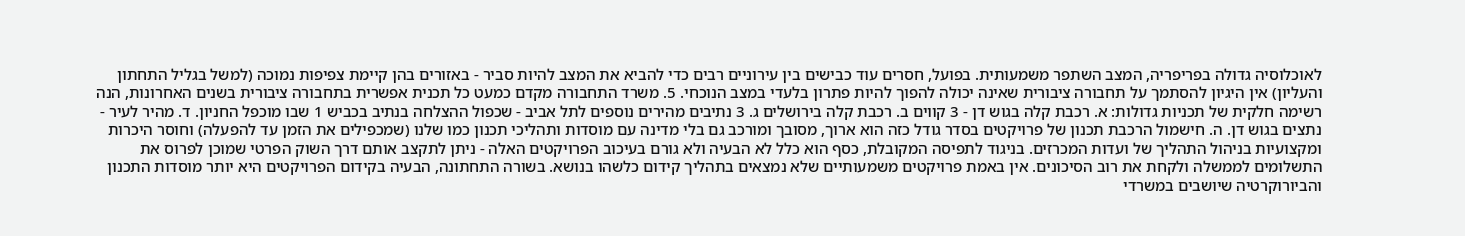לאוכלוסיה גדולה בפריפריה, המצב השתפר משמעותית. בפועל, חסרים עוד כבישים בין עירוניים רבים כדי להביא את המצב להיות סביר - באזורים בהן קיימת צפיפות נמוכה (למשל בגליל התחתון והעליון) אין היגיון להסתמך על תחבורה ציבורית שאינה יכולה להפוך להיות פתרון בלעדי במצב הנוכחי. 5. משרד התחבורה מקדם כמעט כל תכנית אפשרית בתחבורה ציבורית בשנים האחרונות, הנה רשימה חלקית של תכניות גדולות: א. רכבת קלה בגוש דן - 3 קווים ב. רכבת קלה בירושלים ג. 3 נתיבים מהירים נוספים לתל אביב - שכפול ההצלחה בנתיב בכביש 1 שבו מוכפל החניון. ד. מהיר לעיר - נתצים בגוש דן. ה. חישמול הרכבת תכנון של פרויקטים בסדר גודל כזה הוא ארוך, מסובך ומורכב גם בלי מדינה עם מוסדות ותהליכי תכנון כמו שלנו (שמכפילים את הזמן עד להפעלה) וחוסר היכרות ומקצועיות בניהול התהליך של ועדות המכרזים. בניגוד לתפיסה המקובלת, כסף הוא כלל לא הבעיה ולא גורם בעיכוב הפרויקטים האלה - ניתן לתקצב אותם דרך השוק הפרטי שמוכן לפרוס את התשלומים לממשלה ולקחת את רוב הסיכונים. אין באמת פרויקטים משמעותיים שלא נמצאים בתהליך קידום כלשהו בנושא. בשורה התחתונה, הבעיה בקידום הפרויקטים היא יותר מוסדות התכנון והביורוקרטיה שיושבים במשרדי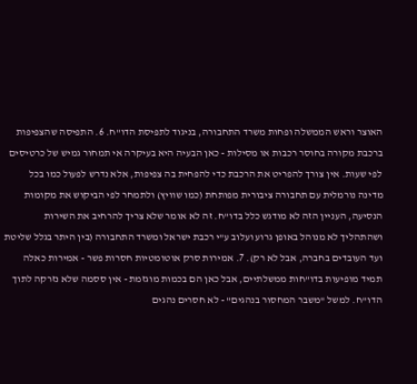האוצר וראש הממשלה ופחות משרד התחבורה, בניגוד לתפיסת הדו"ח. 6. התפיסה שהצפיפות ברכבת מקורה בחוסר רכבות או מסילות - כאן הבעיה היא בעיקרה אי תמחור גמיש של כרטיסים לפי שעות. אין צורך להפריט את הרכבת כדי להפחית בה צפיפות, אלא נדרש לפעול כמו בכל מדינה נורמלית עם תחבורה ציבורית מפותחת (כמו שוויץ) ולתמחר לפי הביקוש את מקומות הנסיעה, העניין הזה לא מודגש כלל בדו"ח. זה לא אומר שלא צריך להרחיב את השירות ושהתהליך לא מנוהל באופן גרוע ועלוב ע"י רכבת ישראל ומשרד התחבורה (בין היתר בגלל שליטת ועד העובדים בחברה, אבל לא רק). 7. אמירות סרק אוטומטיות חסרות פשר - אמירות כאלה תמיד מופיעות בדו"חות ממשלתיים, אבל כאן הם בכמות מוגזמת - אין ססמה שלא נזרקה לתוך הדו"ח. למשל "משבר המחסור בנהגים" - לא חסרים נהגים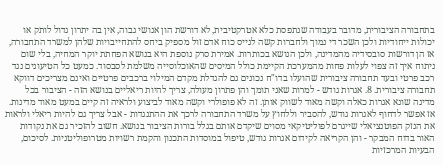בתחבורה הציבורית, מדובר בעבודה שנתפסת כלא אטרקטיבית, לא דורשת הון אנושי גבוה, אין בה יתרון גדול לותק או יכולות ייחודיות ולכן השכר די נמוך ולחברות קשה לגייס כוח אדם זול מספיק ביחס להתחייבויות שלהן למשרד התחבורה, אז הן דורשות סובסידיה מהמדינה, ולכן הנושא בכותרות. אמירת סרק נוספת היא בנושא הפחתת יוקר המחיה, בלי שום ניתוח איך זה צפוי לעלות פחות מהמערכת הקיימת כולל המיסים שהאוכלוסייה משלמת לסבסוד. כמעט כל הטיעונים נגד רכב פרטי ובעד תחבורה ציבורית שהועלו בדו"ח נכונים גם להגדלת מקדם המילוי ברכבים פרטיים ואינם מצריכים דווקא תחבורה ציבורית. 8. אגרות גודש - למרות שאני תומך והן פתרון מעולה, צריך להיות ריאליים בנושא הזה - הציבור בכל מדינה שונא אגרות כאלה וקשה מאוד לשווק אותן. זה לא פופולרי וקשה מאוד לביצוע ולראיה זה קיים במעט מאוד מדינות. אז אפשר לדחוף לאגרות גודש, להסביר וללחוץ על משרד התחבורה לרכך את ההתנגדות - אבל צריך גם להיות ריאלי ולראות את הנזק הפוטנציאלי שייגרם לפוליטיקאי מסוים שיקדם אותם בגלל בורות הציבור בנושא. חשוב להזכיר גם את נקודות האור בדוח המבקר - והן הקריאה לקידום אגרות גודש, טיפול במוסדות התכנון והקמת רשויות מטרופוליטניות. לסיכום, הבעיות המרכזיות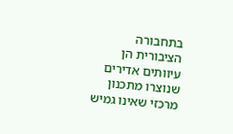בתחבורה הציבורית הן עיוותים אדירים שנוצרו מתכנון מרכזי שאינו גמיש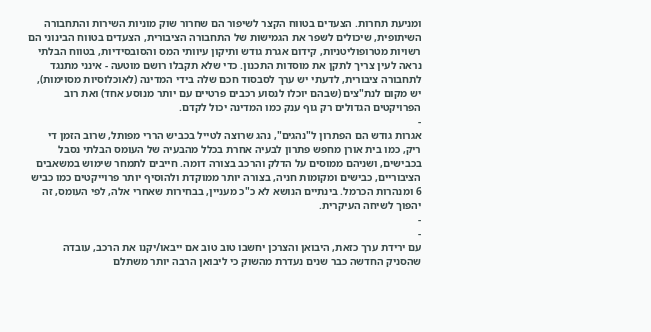ומניעת תחרות. הצעדים בטווח הקצר לשיפור הם שחרור שוק מוניות השירות והתחבורה השיתופית, שיכולים לשפר את הגמישות של התחבורה הציבורית, הצעדים בטווח הבינוני הם רשויות מטרופוליטניות, קידום אגרת גודש ותיקון עיוותי המס והסובסידיות, בטווח הבלתי נראה לעין צריך לתקן את מוסדות התכנון. כדי שלא תקבלו רושם מוטעה - אינני מתנגד לתחבורה ציבורית, לדעתי יש ערך לסבסוד חכם שלה בידי המדינה (לאוכלוסיות מסוימות), יש מקום לנת"צים (שבהם יוכלו לנסוע רכבים פרטיים עם יותר מנוסע אחד) ואת רוב הפרויקטים הגדולים רק גוף ענק כמו המדינה יכול לקדם.
-
אגרות גודש הם הפתרון ל"נהגים", נהג שרוצה לטייל בכביש הררי מפותל, שרוב הזמן די ריק, כמו בית אורן מחפש פתרון לבעיה אחרת בכלל מהבעיה של העומס הבלתי נסבל בכבישים, ושניהם ממוסים על הדלק והרכב בצורה דומה. חייבים לתמחר שימוש במשאבים הציבוריים, כבישים ומקומות חניה, בצורה יותר ממוקדת ולהוסיף יותר פרוייקטים כמו כביש 6 ומנהרות הכרמל. בינתיים הנושא לא כ"כ מעניין, בבחירות שאחרי אלה, לפי העומס, זה יהפוך לשיחה העיקרית.
-
-
עם ירידת ערך כזאת, היבואן והצרכן יחשבו טוב טוב אם ייבאו/יקנו את הרכב, עובדה שהסניק החדשה כבר שנים נעדרת מהשוק כי ליבואן הרבה יותר משתלם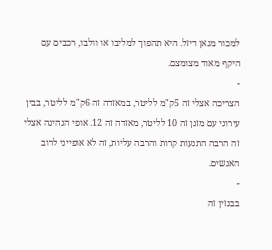למכור מגאן דיזל. היא תהפוך למליבו או וולבו, רכבים עם היקף מאוד מצומצם.
-
הצריכה אצלי זה 5ק"מ לליטר, במאזדה זה 6ק"מ לליטר, בבין עירוני עם מזגן זה 10 לליטר, מאזדה זה 12. אופי הנהיגה אצלי זה הרבה התנעות קרות והרבה עליות, זה לא אופייני לרוב האנשים.
-
בבנזין זה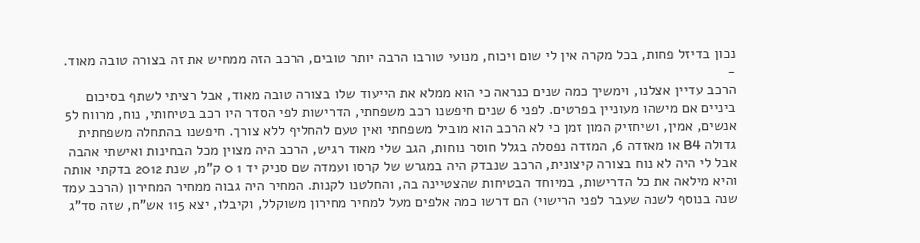נכון בדיזל פחות, בכל מקרה אין לי שום ויכוח, מנועי טורבו הרבה יותר טובים, הרכב הזה ממחיש את זה בצורה טובה מאוד.
-
הרכב עדיין אצלנו, וימשיך כמה שנים כנראה כי הוא ממלא את הייעוד שלו בצורה טובה מאוד, אבל רציתי לשתף בסיכום ביניים אם מישהו מעוניין בפרטים. לפני 6 שנים חיפשנו רכב משפחתי, הדרישות לפי הסדר היו רכב בטיחותי, נוח, מרווח ל5 אנשים, אמין, ושיחזיק המון זמן כי לא הרכב הוא מוביל משפחתי ואין טעם להחליף ללא צורך. חיפשנו בהתחלה משפחתית גדולה B4 או מאזדה 6, המזדה נפסלה בגלל חוסר נוחות, הגב שלי מאוד רגיש, הרכב היה מצוין מכל הבחינות ואישתי אהבה אבל לי היה לא נוח בצורה קיצונית, הרכב שנבדק היה במגרש של קרסו ועמדה שם סניק יד 1 0 ק"מ, שנת 2012 בדקתי אותה והיא מילאה את כל הדרישות, במיוחד הבטיחות שהצטיינה בה, והחלטנו לקנות. המחיר היה גבוה ממחיר המחירון (הרכב עמד שנה בנוסף לשנה שעבר לפני הרישוי) הם דרשו כמה אלפים מעל למחיר מחירון משוקלל, וקיבלו, יצא 115 אש"ח, שזה סד"ג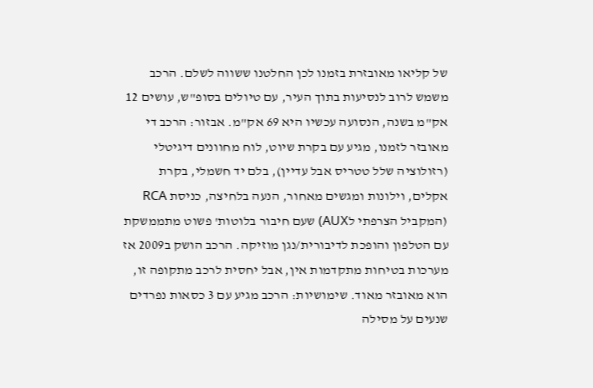של קליאו מאובזרת בזמנו לכן החלטנו ששווה לשלם. הרכב משמש לרוב לנסיעות בתוך העיר, עם טיולים בסופ"ש, עושים 12 אק"מ בשנה, הנסועה עכשיו היא 69 אק"מ. אבזור: הרכב די מאובזר לזמנו, מגיע עם בקרת שיוט, לוח מחוונים דיגיטלי (רזולוציה שלל טטריס אבל עדיין), בלם יד חשמלי, בקרת אקלים, וילונות ומגשים מאחור, הנעה בלחיצה, כניסת RCA (המקביל הצרפתי לAUX) שעם חיבור בלוטות' פשוט מתממשקת עם הטלפון והופכת לדיבורית/נגן מוזיקה. הרכב הושק ב2009 אז מערכות בטיחות מתקדמות אין, אבל יחסית לרכב מתקופה זו, הוא מאובזר מאוד. שימושיות: הרכב מגיע עם 3 כסאות נפרדים שנעים על מסילה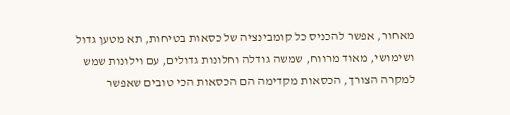מאחור, אפשר להכניס כל קומבינציה של כסאות בטיחות, תא מטען גדול ושימושי, מאוד מרווח, שמשה גודלה וחלונות גדולים, עם וילונות שמש למקרה הצורך, הכסאות מקדימה הם הכסאות הכי טובים שאפשר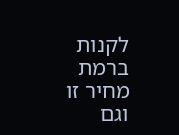לקנות ברמת מחיר זו וגם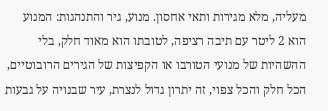מעליה, מלא מגירות ותאי אחסון. מנוע, גיר והתנהגות: המנוע הוא 2 ליטר עם תיבה רציפה, לטובתו הוא מאוד חלק, בלי ההשהיות של מנועי הטורבו או הקפיצות של הגירים הרובוטיים, הכל חלק והכל צפוי, זה יתרון גדול לנצרת, עיר שבנויה על גבעות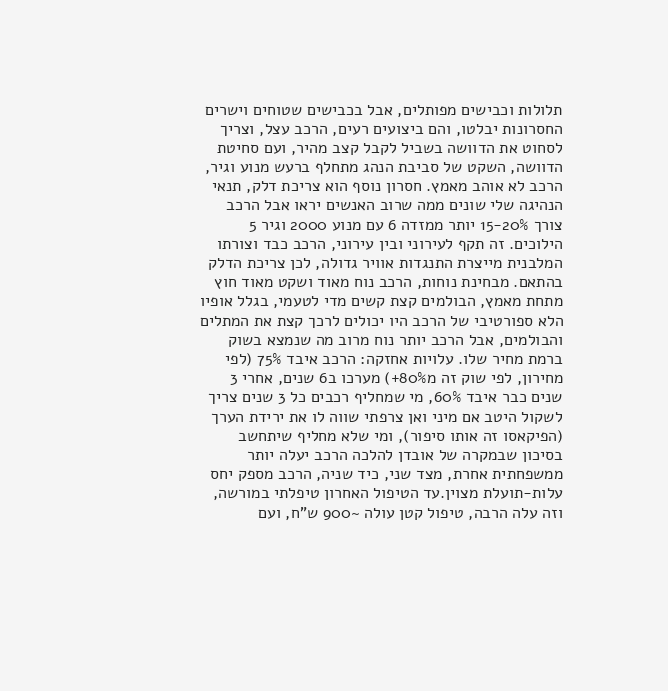תלולות וכבישים מפותלים, אבל בכבישים שטוחים וישרים החסרונות יבלטו, והם ביצועים רעים, הרכב עצל, וצריך לסחוט את הדוושה בשביל לקבל קצב מהיר, ועם סחיטת הדוושה, השקט של סביבת הנהג מתחלף ברעש מנוע וגיר, הרכב לא אוהב מאמץ. חסרון נוסף הוא צריכת דלק, תנאי הנהיגה שלי שונים ממה שרוב האנשים יראו אבל הרכב צורך 15-20% יותר ממזדה 6 עם מנוע 2000 וגיר 5 הילוכים. זה תקף לעירוני ובין עירוני, הרכב כבד וצורתו המלבנית מייצרת התנגדות אוויר גדולה, לכן צריכת הדלק בהתאם. מבחינת נוחות, הרכב נוח מאוד ושקט מאוד חוץ מתחת מאמץ, הבולמים קצת קשים מדי לטעמי, בגלל אופיו הלא ספורטיבי של הרכב היו יכולים לרכך קצת את המתלים והבולמים, אבל הרכב יותר נוח מרוב מה שנמצא בשוק ברמת מחיר שלו. עלויות אחזקה: הרכב איבד 75% (לפי מחירון, לפי שוק זה מ80%+) מערכו ב6 שנים, אחרי 3 שנים כבר איבד 60%, מי שמחליף רכבים כל 3 שנים צריך לשקול היטב אם מיני ואן צרפתי שווה לו את ירידת הערך (הפיקאסו זה אותו סיפור), ומי שלא מחליף שיתחשב בסיכון שבמקרה של אובדן להלכה הרכב יעלה יותר ממשפחתית אחרת, מצד שני, כיד שניה, הרכב מספק יחס עלות-תועלת מצוין.עד הטיפול האחרון טיפלתי במורשה, וזה עלה הרבה, טיפול קטן עולה ~900 ש"ח, ועם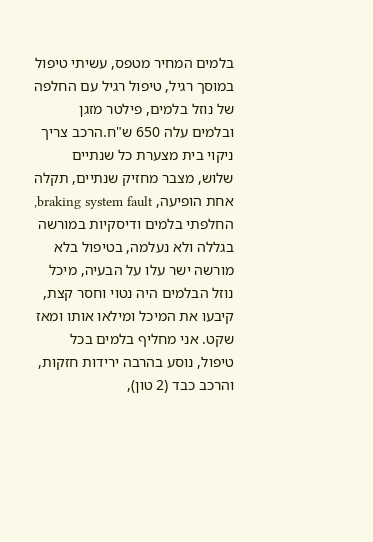בלמים המחיר מטפס, עשיתי טיפול במוסך רגיל, טיפול רגיל עם החלפה של נוזל בלמים, פילטר מזגן ובלמים עלה 650 ש"ח.הרכב צריך ניקוי בית מצערת כל שנתיים שלוש, מצבר מחזיק שנתיים, תקלה אחת הופיעה, braking system fault, החלפתי בלמים ודיסקיות במורשה בגללה ולא נעלמה, בטיפול בלא מורשה ישר עלו על הבעיה, מיכל נוזל הבלמים היה נטוי וחסר קצת, קיבעו את המיכל ומילאו אותו ומאז שקט. אני מחליף בלמים בכל טיפול, נוסע בהרבה ירידות חזקות, והרכב כבד (2 טון),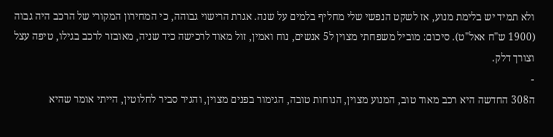ולא תמיד יש בלימת מנוע, אז לשקט הנפשי שלי מחליף בלמים על שנה. אגרת הרישוי גבוהה, כי המחירון המקורי של הרכב היה גבוה (1900 ש"ח אאל"ט). סיכום: מוביל משפחתי מצוין ל5 אנשים, נוח ואמין, זול מאוד לרכישה כיד שניה, מאובזר לרכב בגילו, טיפה עצל וצורך דלק.
-
ה308 החדשה היא רכב מאוד טוב, המנוע מצוין, הנוחות טובה, הגימור בפנים מצוין, והגיר סביר לחלוטין, הייתי אומר שהיא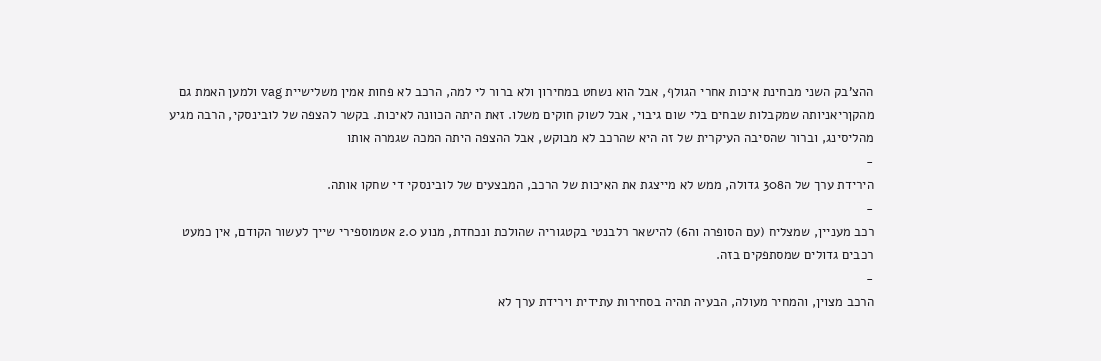ההצ'בק השני מבחינת איכות אחרי הגולף, אבל הוא נשחט במחירון ולא ברור לי למה, הרכב לא פחות אמין משלישיית vag ולמען האמת גם מהקןריאניותה שמקבלות שבחים בלי שום גיבוי, אבל לשוק חוקים משלו. זאת היתה הכוונה לאיכות. בקשר להצפה של לובינסקי, הרבה מגיע מהליסינג, וברור שהסיבה העיקרית של זה היא שהרכב לא מבוקש, אבל ההצפה היתה המכה שגמרה אותו
-
הירידת ערך של ה308 גדולה, ממש לא מייצגת את האיכות של הרכב, המבצעים של לובינסקי די שחקו אותה.
-
רכב מעניין, שמצליח (עם הסופרה וה6) להישאר רלבנטי בקטגוריה שהולכת ונכחדת, מנוע 2.0 אטמוספירי שייך לעשור הקודם, אין כמעט רכבים גדולים שמסתפקים בזה.
-
הרכב מצוין, והמחיר מעולה, הבעיה תהיה בסחירות עתידית וירידת ערך לא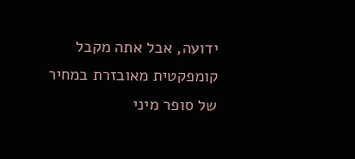ידועה, אבל אתה מקבל קומפקטית מאובזרת במחיר של סופר מיני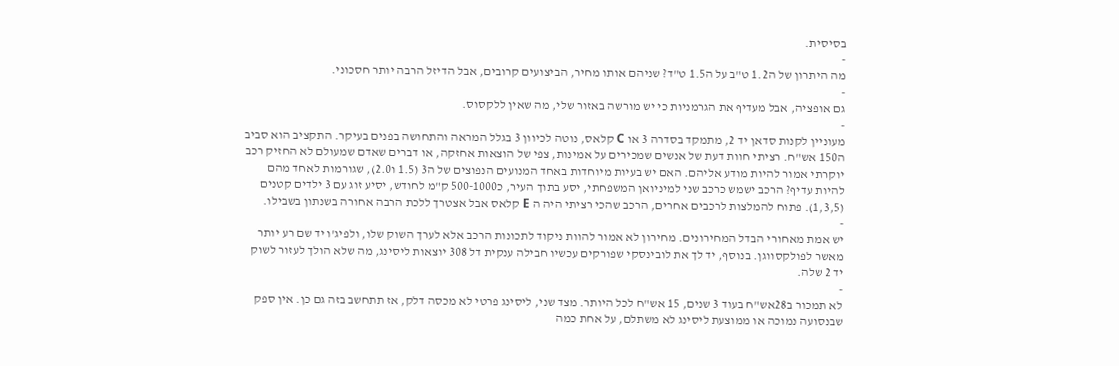בסיסית.
-
מה היתרון של ה1.2 ט"ב על ה1.5 ט"ד? שניהם אותו מחיר, הביצועים קרובים, אבל הדיזל הרבה יותר חסכוני.
-
גם אופציה, אבל מעדיף את הגרמניות כי יש מורשה באזור שלי, מה שאין ללקסוס.
-
מעוניין לקנות סדאן יד 2, מתמקד בסדרה 3 או C קלאס, נוטה לכיוון 3 בגלל המראה והתחושה בפנים בעיקר. התקציב הוא סביב ה150 אש"ח. רציתי חוות דעת של אנשים שמכירים על אמינות, צפי של הוצאות אחזקה, או דברים שאדם שמעולם לא החזיק רכב יוקרתי אמור להיות מודע אליהם. האם יש בעיות מיוחדות באחד המנועים הנפוצים של ה3 (1.5 ו2.0), שגורמות לאחד מהם להיות עדיף? הרכב ישמש כרכב שני למיניואן המשפחתי, יסע בתוך העיר, כ500-1000 ק"מ לחודש, יסיע זוג עם 3 ילדים קטנים (1,3,5). פתוח להמלצות לרכבים אחרים, הרכב שהכי רציתי היה ה E קלאס אבל אצטרך ללכת הרבה אחורה בשנתון בשבילו.
-
יש אמת מאחורי הבדל המחירונים. מחירון לא אמור להוות ניקוד לתכונות הרכב אלא לערך השוק שלו, ולפיג'ו יד שם רע יותר מאשר לפולקסווגן. בנוסף, יד לך את לובינסקי שפורקים עכשיו חבילה ענקית דל 308 יוצאות ליסינג, מה שלא הולך לעזור לשוק יד 2 שלה.
-
לא תמכור ב28אש"ח בעוד 3 שנים, 15 אש"ח לכל היותר. מצד שני, ליסינג פרטי לא מכסה דלק, אז תתחשב בזה גם כן. אין ספק שבנסועה נמוכה או ממוצעת ליסינג לא משתלם, על אחת כמה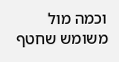וכמה מול משומש שחטף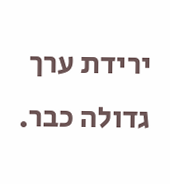ירידת ערך גדולה כבר.